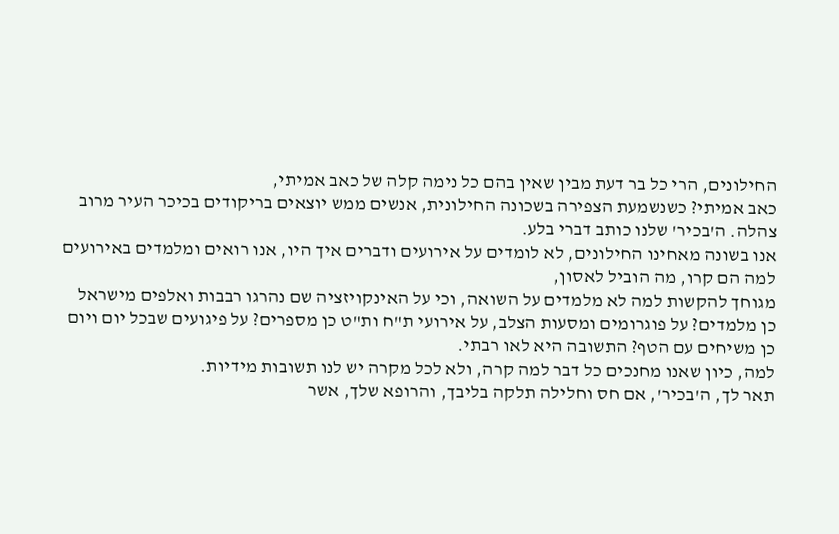החילונים, הרי כל בר דעת מבין שאין בהם כל נימה קלה של כאב אמיתי,
כאב אמיתי? כשנשמעת הצפירה בשכונה החילונית, אנשים ממש יוצאים בריקודים בכיכר העיר מרוב צהלה. ה'בכיר' שלנו כותב דברי בלע.
אנו בשונה מאחינו החילונים, לא לומדים על אירועים ודברים איך היו, אנו רואים ומלמדים באירועים למה הם קרו, מה הוביל לאסון,
מגוחך להקשות למה לא מלמדים על השואה, וכי על האינקויזציה שם נהרגו רבבות ואלפים מישראל כן מלמדים? על פוגרומים ומסעות הצלב, על אירועי ת"ח ות"ט כן מספרים? על פיגועים שבכל יום ויום כן משיחים עם הטף? התשובה היא לאו רבתי.
למה, כיון שאנו מחנכים כל דבר למה קרה, ולא לכל מקרה יש לנו תשובות מידיות.
תאר לך, ה'בכיר', אם חס וחלילה תלקה בליבך, והרופא שלך, אשר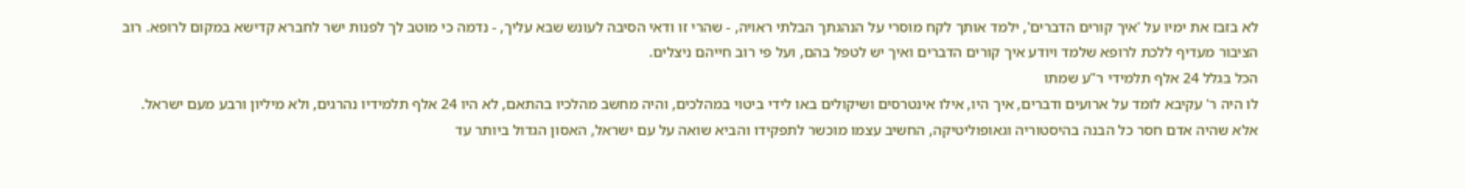לא בזבז את ימיו על 'איך קורים הדברים', ילמד אותך לקח מוסרי על הנהגתך הבלתי ראויה, - שהרי זו ודאי הסיבה לעונש שבא עליך, - נדמה כי מוטב לך לפנות ישר לחברא קדישא במקום לרופא. רוב הציבור מעדיף ללכת לרופא שלמד ויודע איך קורים הדברים ואיך יש לטפל בהם, ועל פי רוב חייהם ניצלים.
הכל בגלל 24 אלף תלמידי ר"ע שמתו
לו היה ר' עקיבא לומד על ארועים ודברים, איך היו, אילו אינטרסים ושיקולים באו לידי ביטוי במהלכים, והיה מחשב מהלכיו בהתאם, לא היו 24 אלף תלמידיו נהרגים, ולא מיליון ורבע מעם ישראל. אלא שהיה אדם חסר כל הבנה בהיסטוריה וגאופוליטיקה, החשיב עצמו מוכשר לתפקידו והביא שואה על עם ישראל, האסון הגדול ביותר עד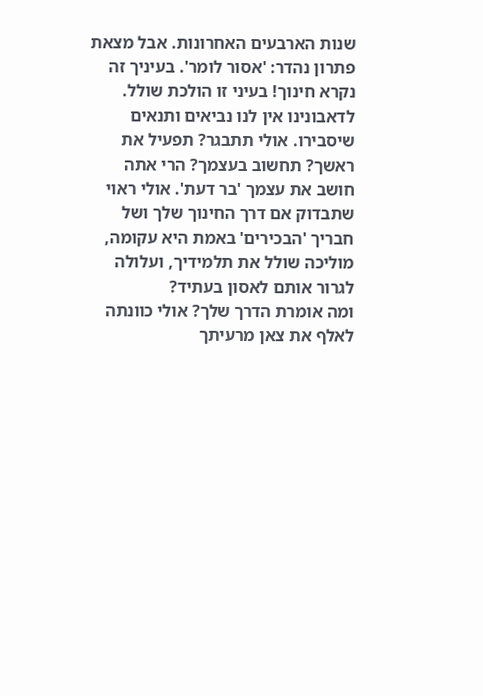שנות הארבעים האחרונות. אבל מצאת פתרון נהדר: 'אסור לומר'. בעיניך זה נקרא חינוך! בעיני זו הולכת שולל.
לדאבונינו אין לנו נביאים ותנאים שיסבירו. אולי תתבגר? תפעיל את ראשך? תחשוב בעצמך? הרי אתה חושב את עצמך 'בר דעת'. אולי ראוי שתבדוק אם דרך החינוך שלך ושל חבריך 'הבכירים' באמת היא עקומה, מוליכה שולל את תלמידיך, ועלולה לגרור אותם לאסון בעתיד?
ומה אומרת הדרך שלך? אולי כוונתה לאלף את צאן מרעיתך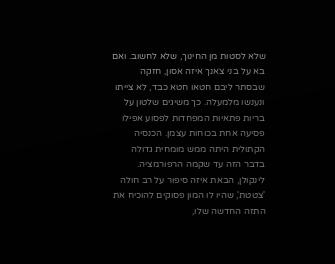שלא לסטות מן החינוך, שלא לחשוב. ואם בא על בני צאנך איזה אסון, חזקה שבסתר ליבם חטאו חטא כבד, לא צייתו ונענשו מלמעלה. כך משיגים שלטון על בריות פתאיות המפחדות לפסוע אפילו פסיעה אחת בכוחות עצמן. הכנסיה הקתולית היתה ממש מומחית גדולה בדבר הזה עד שקמה הרפורמציה.
לינקולן, הבאת איזה סיפור על רב חולה 'צטטת', שהיו לו המון פסוקים להוכיח את התזה החדשה שלו,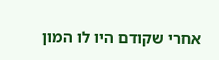אחרי שקודם היו לו המון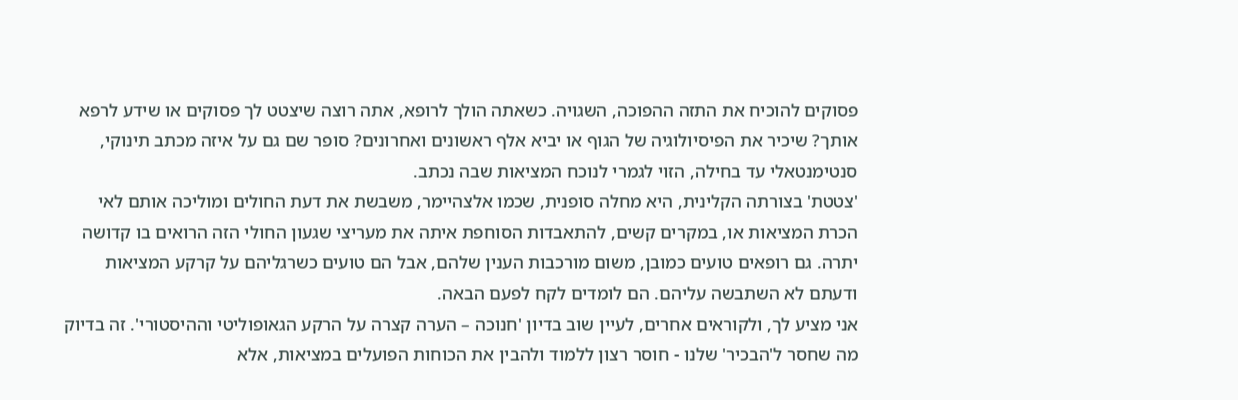פסוקים להוכיח את התזה ההפוכה, השגויה. כשאתה הולך לרופא, אתה רוצה שיצטט לך פסוקים או שידע לרפא אותך? שיכיר את הפיסיולוגיה של הגוף או יביא אלף ראשונים ואחרונים? סופר שם גם על איזה מכתב תינוקי, סנטימנטאלי עד בחילה, הזוי לגמרי לנוכח המציאות שבה נכתב.
'צטטת' בצורתה הקלינית, היא מחלה סופנית, שכמו אלצהיימר, משבשת את דעת החולים ומוליכה אותם לאי הכרת המציאות או, במקרים קשים, להתאבדות הסוחפת איתה את מעריצי שגעון החולי הזה הרואים בו קדושה יתרה. גם רופאים טועים כמובן, משום מורכבות הענין שלהם, אבל הם טועים כשרגליהם על קרקע המציאות ודעתם לא השתבשה עליהם. הם לומדים לקח לפעם הבאה.
אני מציע לך, ולקוראים אחרים, לעיין שוב בדיון 'חנוכה – הערה קצרה על הרקע הגאופוליטי וההיסטורי'. זה בדיוק מה שחסר ל'הבכיר' שלנו - חוסר רצון ללמוד ולהבין את הכוחות הפועלים במציאות, אלא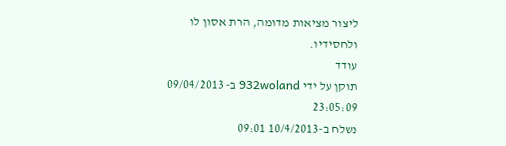ליצור מציאות מדומה, הרת אסון לו ולחסידיו.
עודד
תוקן על ידי 932woland ב- 09/04/2013 23:05:09
נשלח ב-10/4/2013 09:01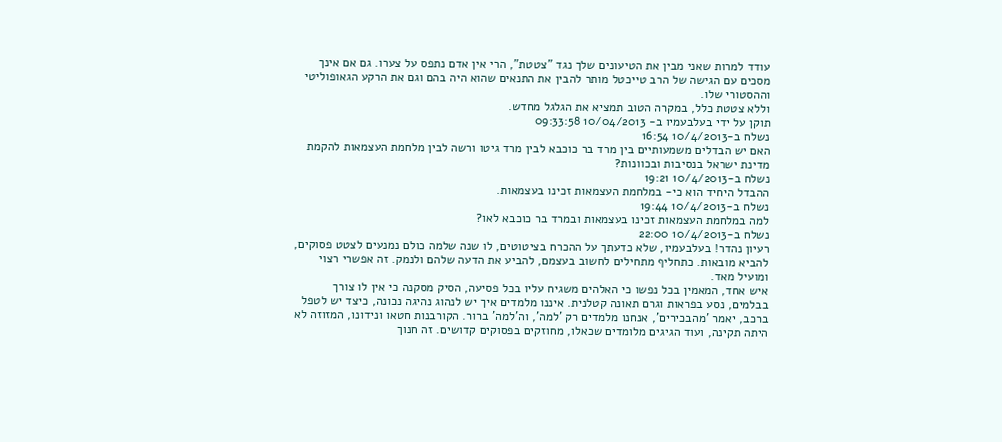עודד למרות שאני מבין את הטיעונים שלך נגד "צטטת", הרי אין אדם נתפס על צערו. גם אם אינך מסכים עם הגישה של הרב טייכטל מותר להבין את התנאים שהוא היה בהם וגם את הרקע הגאופוליטי וההסטורי שלו.
וללא צטטת כלל, במקרה הטוב תמציא את הגלגל מחדש.
תוקן על ידי בעלבעמיו ב- 10/04/2013 09:33:58
נשלח ב-10/4/2013 16:54
האם יש הבדלים משמעותיים בין מרד בר כוכבא לבין מרד גיטו ורשה לבין מלחמת העצמאות להקמת מדינת ישראל בנסיבות ובכוונות?
נשלח ב-10/4/2013 19:21
ההבדל היחיד הוא כי- במלחמת העצמאות זכינו בעצמאות.
נשלח ב-10/4/2013 19:44
למה במלחמת העצמאות זכינו בעצמאות ובמרד בר כוכבא לאו?
נשלח ב-10/4/2013 22:00
רעיון נהדר! בעלבעמיו, שלא כדעתך על ההכרח בציטוטים, לו שנה שלמה כולם נמנעים לצטט פסוקים, להביא מובאות. כתחליף מתחילים לחשוב בעצמם, להביע את הדעה שלהם ולנמק. זה אפשרי רצוי ומועיל מאד.
איש אחד, המאמין בכל נפשו כי האלהים משגיח עליו בכל פסיעה, הסיק מסקנה כי אין לו צורך בבלמים, נסע בפראות וגרם תאונה קטלנית. איננו מלמדים איך יש לנהוג נהיגה נכונה, כיצד יש לטפל ברכב, יאמר 'מהבכירים', אנחנו מלמדים רק 'למה', וה'למה' ברור. הקורבנות חטאו ונידונו, המזוזה לא היתה תקינה, ועוד הגיגים מלומדים שכאלו, מחוזקים בפסוקים קדושים. זה חנוך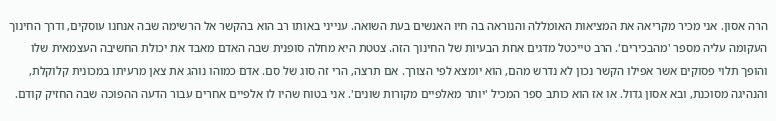הרה אסון. אני מכיר מקריאה את המציאות האומללה והנוראה בה חיו האנשים בעת השואה. ענייני באותו רב הוא בהקשר אל הרשימה שבה אנחנו עוסקים, ודרך החינוך העקומה עליה מספר 'מהבכירים'. הרב טייכטל מדגים אחת הבעיות של החינוך הזה. צטטת היא מחלה סופנית שבה האדם מאבד את יכולת החשיבה העצמאית שלו והופך תלוי פסוקים אשר אפילו הקשר נכון לא נדרש מהם, הוא יומצא לפי הצורך. אם תרצה, הרי זה סוג של סם. אדם כמוהו נוהג את צאן מרעיתו במכונית קלוקלת, והנהיגה מסוכנת, ובא אסון גדול. או אז הוא כותב ספר המכיל 'יותר מאלפיים מקורות שונים'. אני בטוח שהיו לו אלפיים אחרים עבור הדעה ההפוכה שבה החזיק קודם.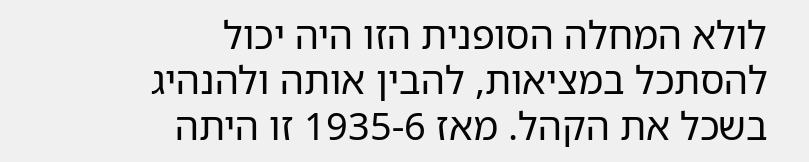לולא המחלה הסופנית הזו היה יכול להסתכל במציאות, להבין אותה ולהנהיג בשכל את הקהל. מאז 1935-6 זו היתה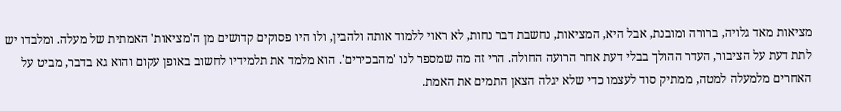מציאות מאד גלויה, ברורה ומובנת, אבל היא, המציאות, נחשבת דבר נחות, לא ראוי ללמוד אותה ולהבין, ולו היו פסוקים קדושים מן ה'מציאות' האמתית של מעלה. ומלבדו יש לתת דעת על הציבור, העדר ההולך בבלי דעת אחר הרועה החולה. הרי זה מה שמספר לנו 'מהבכירים'. הוא מלמד את תלמידיו לחשוב באופן עקום והוא גא בדבר, מביט על האחרים מלמעלה למטה, ממתיק סוד לעצמו כדי שלא יגלה הצאן התמים את האמת.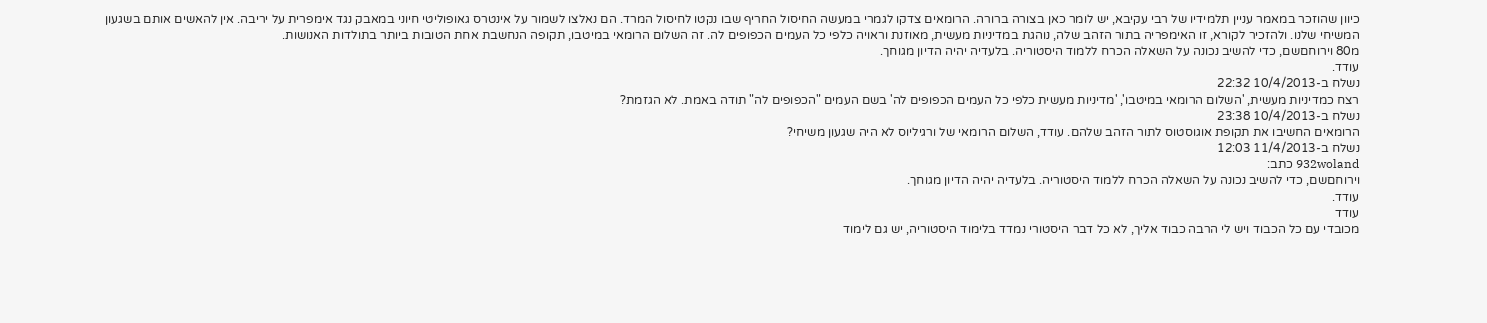כיוון שהוזכר במאמר עניין תלמידיו של רבי עקיבא, יש לומר כאן בצורה ברורה. הרומאים צדקו לגמרי במעשה החיסול החריף שבו נקטו לחיסול המרד. הם נאלצו לשמור על אינטרס גאופוליטי חיוני במאבק נגד אימפרית על יריבה. אין להאשים אותם בשגעון המשיחי שלנו. ולהזכיר לקורא, זו האימפריה בתור הזהב שלה, נוהגת במדיניות מעשית, מאוזנת וראויה כלפי כל העמים הכפופים לה. זה השלום הרומאי במיטבו, תקופה הנחשבת אחת הטובות ביותר בתולדות האנושות.
מ80 וירוחםשם, כדי להשיב נכונה על השאלה הכרח ללמוד היסטוריה. בלעדיה יהיה הדיון מגוחך.
עודד.
נשלח ב-10/4/2013 22:32
רצח כמדיניות מעשית, 'השלום הרומאי במיטבו', 'מדיניות מעשית כלפי כל העמים הכפופים לה' בשם העמים "הכפופים לה" תודה באמת. לא הגזמת?
נשלח ב-10/4/2013 23:38
הרומאים החשיבו את תקופת אוגוסטוס לתור הזהב שלהם. עודד, השלום הרומאי של ורגיליוס לא היה שגעון משיחי?
נשלח ב-11/4/2013 12:03
932woland כתב:
וירוחםשם, כדי להשיב נכונה על השאלה הכרח ללמוד היסטוריה. בלעדיה יהיה הדיון מגוחך.
עודד.
עודד
מכובדי עם כל הכבוד ויש לי הרבה כבוד אליך, לא כל דבר היסטורי נמדד בלימוד היסטוריה, יש גם לימוד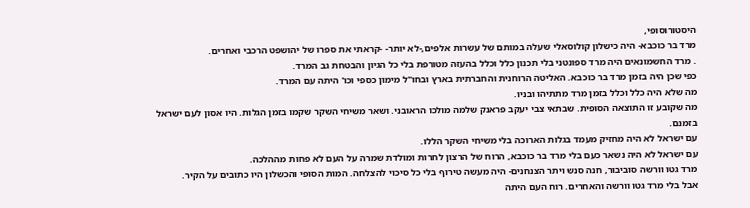היסטורוסופי,
מרד בר כוכבא- היה כישלון קולוסאלי שעלה במותם של עשרות אלפים,-לא יותר- -קראתי את ספרו של יהושפט הרכבי ואחרים.
. מרד החשמונאים היה מרד ספונטני בלי תכנון כלל וכלל בהעזה מטורפת בלי כל הגיון והבטחת גב המרד.
כפי שכן היה בזמן מרד בר כוכבא. האליטה הרוחנית והחברתית בארץ ובחו"ל מימון כספי וכו' היתה עם המרד.
מה שלא היה כלל וכלל בזמן מרד מתתיהו ובניו.
מה שקובע זו התוצאה הסופית. שבתאי צבי יעקב פראנק שלמה מולכו הראובני. ושאר משיחי השקר שקמו בזמן הגלות. היו אסון לעם ישראל בזמנם.
עם ישראל לא היה מחזיק מעמד בגלות הארוכה בלי משיחי השקר הללו.
עם ישראל לא היה נשאר כעם בלי מרד בר כוכבא, הרוח של הרצון לחרות ומולדת שמרה על העם לא פחות מההלכה.
מרד גטו וורשה סוביבור, חנה סנש ויתר הצנחנים- היה מעשה טירוף בלי כל סיכוי להצלחה. המות הסופי והכשלון היו כתובים על הקיר.
אבל בלי מרד גטו וורשה והאחרים. רוח העם היתה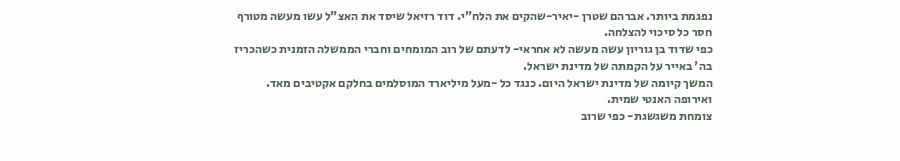נפגמת ביותר. אברהם שטרן -יאיר-שהקים את הלח"י. דוד רזיאל שיסד את האצ"ל עשו מעשה מטורף חסר כל סיכוי להצלחה.
כפי שדוד בן גוריון עשה מעשה לא אחראי- לדעתם של רוב המומחים וחברי הממשלה הזמנית כשהכריז בה' באייר על הקמתה של מדינת ישראל.
המשך קיומה של מדינת ישראל היום. כנגד כל -מעל מיליארד המוסלמים בחלקם אקטיבים מאד. ואירופה האנטי שמית.
צומחת משגשגת- כפי שרוב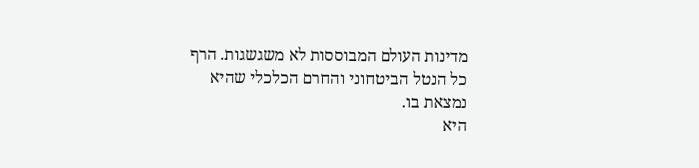מדינות העולם המבוססות לא משגשגות. הרף כל הנטל הביטחוני והחרם הכלכלי שהיא נמצאת בו.
היא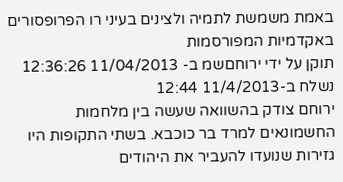באמת משמשת לתמיה ולצינים בעיני רו הפרופסורים באקדמיות המפורסמות
תוקן על ידי ירוחםשמ ב- 11/04/2013 12:36:26
נשלח ב-11/4/2013 12:44
ירוחם צודק בהשוואה שעשה בין מלחמות החשמונאים למרד בר כוכבא. בשתי התקופות היו גזירות שנועדו להעביר את היהודים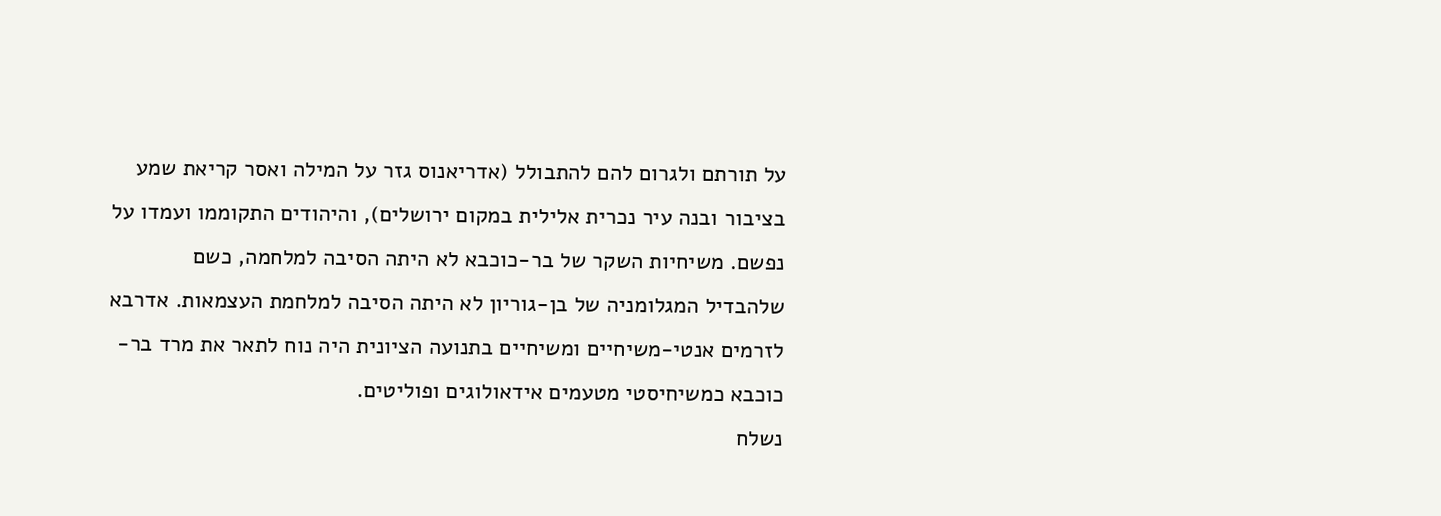על תורתם ולגרום להם להתבולל (אדריאנוס גזר על המילה ואסר קריאת שמע בציבור ובנה עיר נכרית אלילית במקום ירושלים), והיהודים התקוממו ועמדו על נפשם. משיחיות השקר של בר-כוכבא לא היתה הסיבה למלחמה, כשם שלהבדיל המגלומניה של בן-גוריון לא היתה הסיבה למלחמת העצמאות. אדרבא לזרמים אנטי-משיחיים ומשיחיים בתנועה הציונית היה נוח לתאר את מרד בר-כוכבא כמשיחיסטי מטעמים אידאולוגים ופוליטים.
נשלח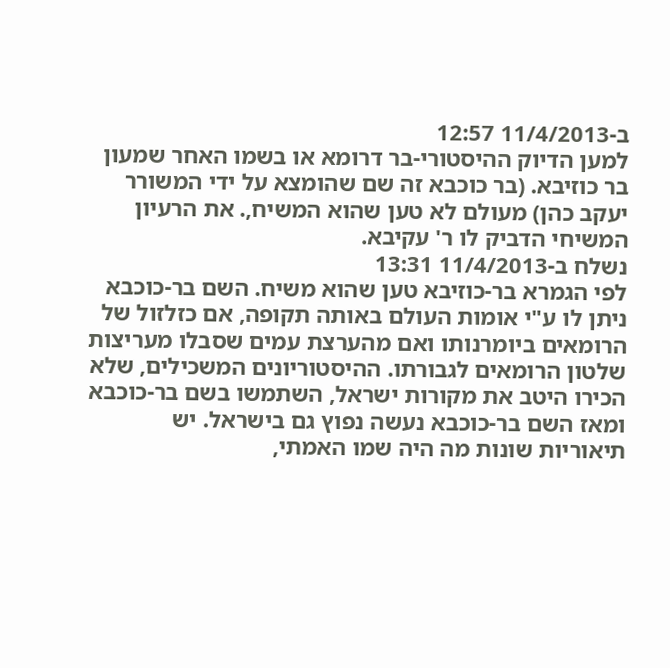ב-11/4/2013 12:57
למען הדיוק ההיסטורי-בר דרומא או בשמו האחר שמעון בר כוזיבא. (בר כוכבא זה שם שהומצא על ידי המשורר יעקב כהן) מעולם לא טען שהוא המשיח,. את הרעיון המשיחי הדביק לו ר' עקיבא.
נשלח ב-11/4/2013 13:31
לפי הגמרא בר-כוזיבא טען שהוא משיח. השם בר-כוכבא ניתן לו ע"י אומות העולם באותה תקופה, אם כזלזול של הרומאים ביומרנותו ואם מהערצת עמים שסבלו מעריצות שלטון הרומאים לגבורתו. ההיסטוריונים המשכילים, שלא הכירו היטב את מקורות ישראל, השתמשו בשם בר-כוכבא ומאז השם בר-כוכבא נעשה נפוץ גם בישראל. יש תיאוריות שונות מה היה שמו האמתי,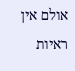אולם אין ראיות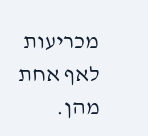מכריעות לאף אחת מהן.